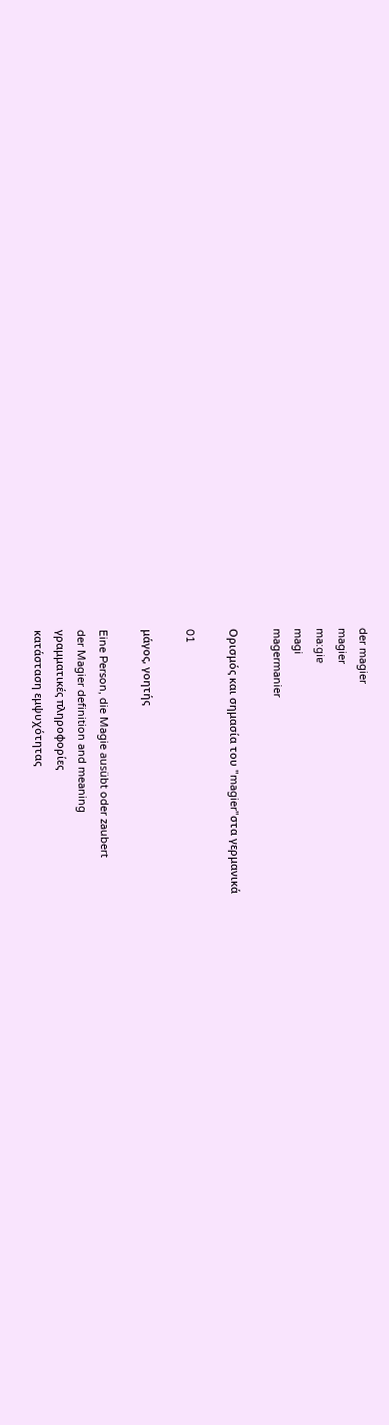der magier
magier
ma:giɐ
magi
magermanier

Ορισμός και σημασία του "magier"στα γερμανικά

01

μάγος, γοητής

Eine Person, die Magie ausübt oder zaubert
der Magier definition and meaning
γραμματικές πληροφορίες
κατάσταση εμψυχότητας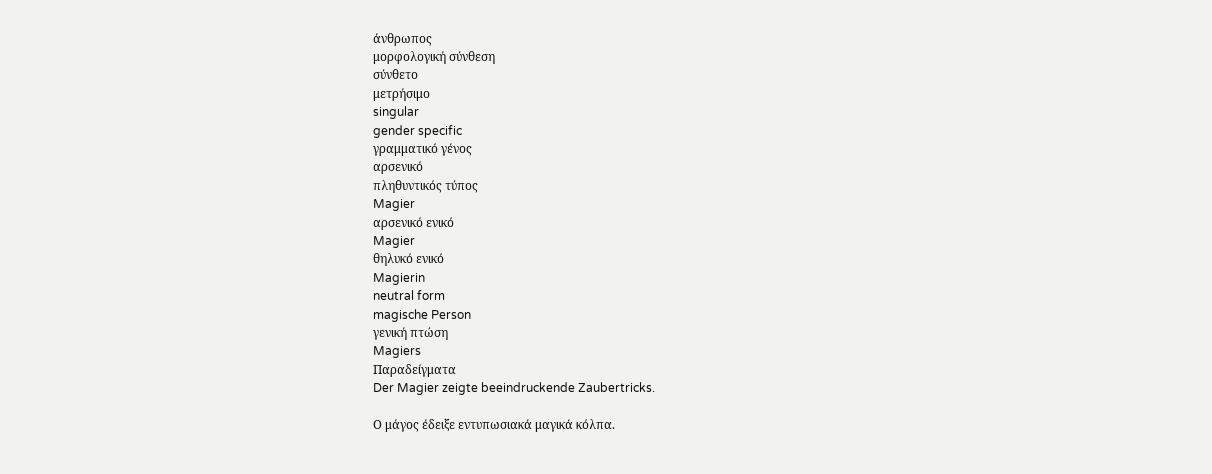άνθρωπος
μορφολογική σύνθεση
σύνθετο
μετρήσιμο
singular
gender specific
γραμματικό γένος
αρσενικό
πληθυντικός τύπος
Magier
αρσενικό ενικό
Magier
θηλυκό ενικό
Magierin
neutral form
magische Person
γενική πτώση
Magiers
Παραδείγματα
Der Magier zeigte beeindruckende Zaubertricks.

Ο μάγος έδειξε εντυπωσιακά μαγικά κόλπα.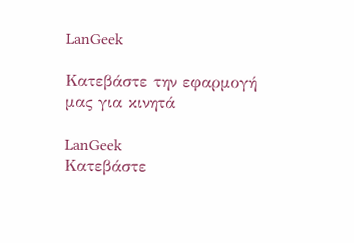LanGeek

Κατεβάστε την εφαρμογή μας για κινητά

LanGeek
Κατεβάστε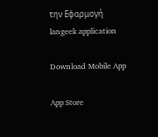την Εφαρμογή
langeek application

Download Mobile App

App Store